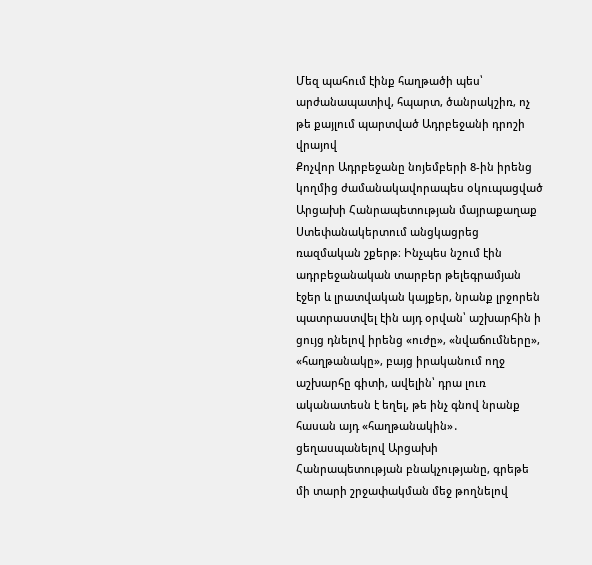Մեզ պահում էինք հաղթածի պես՝ արժանապատիվ, հպարտ, ծանրակշիռ, ոչ թե քայլում պարտված Ադրբեջանի դրոշի վրայով
Քոչվոր Ադրբեջանը նոյեմբերի 8-ին իրենց կողմից ժամանակավորապես օկուպացված Արցախի Հանրապետության մայրաքաղաք Ստեփանակերտում անցկացրեց ռազմական շքերթ։ Ինչպես նշում էին ադրբեջանական տարբեր թելեգրամյան էջեր և լրատվական կայքեր, նրանք լրջորեն պատրաստվել էին այդ օրվան՝ աշխարհին ի ցույց դնելով իրենց «ուժը», «նվաճումները», «հաղթանակը», բայց իրականում ողջ աշխարհը գիտի, ավելին՝ դրա լուռ ականատեսն է եղել, թե ինչ գնով նրանք հասան այդ «հաղթանակին»․ ցեղասպանելով Արցախի Հանրապետության բնակչությանը, գրեթե մի տարի շրջափակման մեջ թողնելով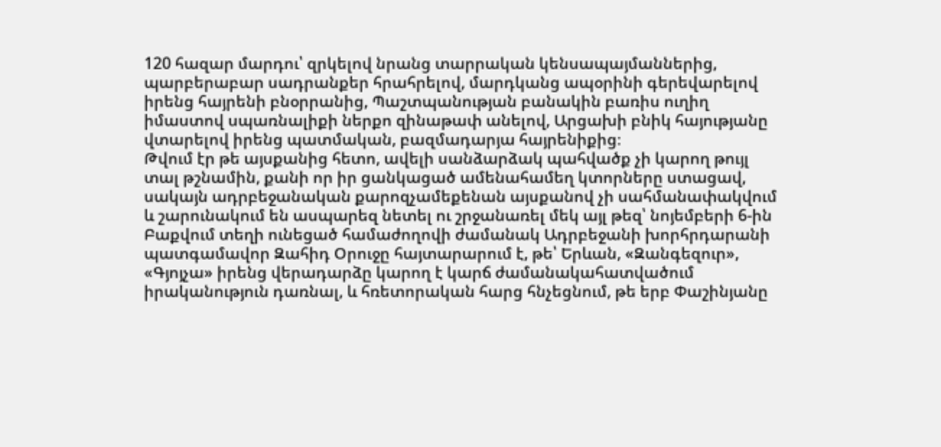120 հազար մարդու՝ զրկելով նրանց տարրական կենսապայմաններից, պարբերաբար սադրանքեր հրահրելով, մարդկանց ապօրինի գերեվարելով իրենց հայրենի բնօրրանից, Պաշտպանության բանակին բառիս ուղիղ իմաստով սպառնալիքի ներքո զինաթափ անելով, Արցախի բնիկ հայությանը վտարելով իրենց պատմական, բազմադարյա հայրենիքից։
Թվում էր թե այսքանից հետո, ավելի սանձարձակ պահվածք չի կարող թույլ տալ թշնամին, քանի որ իր ցանկացած ամենահամեղ կտորները ստացավ, սակայն ադրբեջանական քարոզչամեքենան այսքանով չի սահմանափակվում և շարունակում են ասպարեզ նետել ու շրջանառել մեկ այլ թեզ՝ նոյեմբերի 6-ին Բաքվում տեղի ունեցած համաժողովի ժամանակ Ադրբեջանի խորհրդարանի պատգամավոր Զահիդ Օրուջը հայտարարում է, թե՝ Երևան, «Զանգեզուր», «Գյոյչա» իրենց վերադարձը կարող է կարճ ժամանակահատվածում իրականություն դառնալ, և հռետորական հարց հնչեցնում, թե երբ Փաշինյանը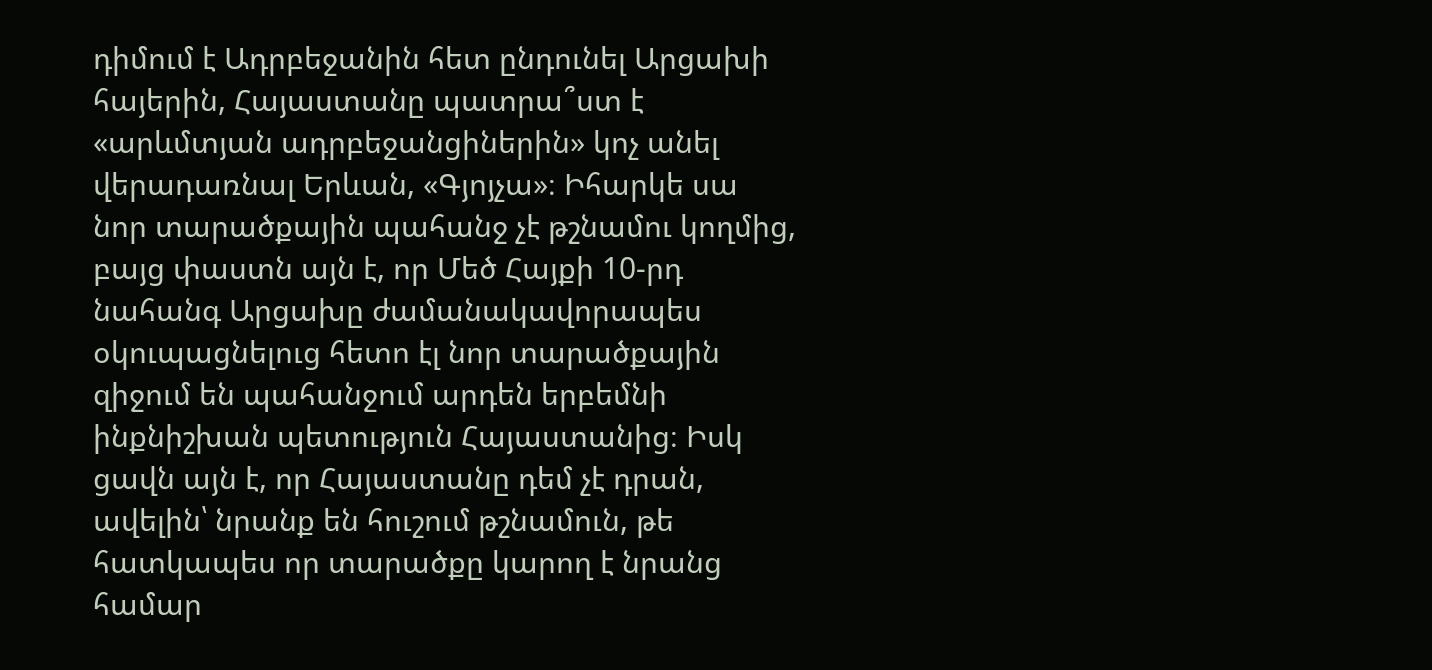դիմում է Ադրբեջանին հետ ընդունել Արցախի հայերին, Հայաստանը պատրա՞ստ է «արևմտյան ադրբեջանցիներին» կոչ անել վերադառնալ Երևան, «Գյոյչա»։ Իհարկե սա նոր տարածքային պահանջ չէ թշնամու կողմից, բայց փաստն այն է, որ Մեծ Հայքի 10-րդ նահանգ Արցախը ժամանակավորապես օկուպացնելուց հետո էլ նոր տարածքային զիջում են պահանջում արդեն երբեմնի ինքնիշխան պետություն Հայաստանից։ Իսկ ցավն այն է, որ Հայաստանը դեմ չէ դրան, ավելին՝ նրանք են հուշում թշնամուն, թե հատկապես որ տարածքը կարող է նրանց համար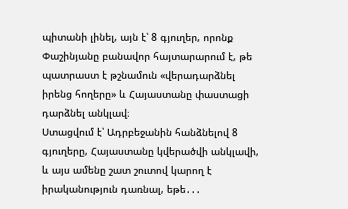պիտանի լինել, այն է՝ 8 գյուղեր, որոնք Փաշինյանը բանավոր հայտարարում է, թե պատրաստ է թշնամուն «վերադարձնել իրենց հողերը» և Հայաստանը փաստացի դարձնել անկլավ։
Ստացվում է՝ Ադրբեջանին հանձնելով 8 գյուղերը, Հայաստանը կվերածվի անկլավի, և այս ամենը շատ շուտով կարող է իրականություն դառնալ, եթե․․․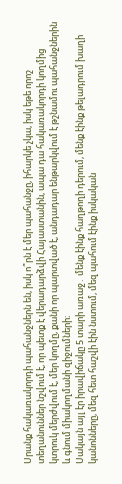Սրանք հակառակորդի պահանջներն են, իսկ ո՞րն է մեր պահանջը, իհարկե չկա, իսկ եթե որոշ տեղանուններ նշվում է, որ պետք է վերադարձվի Հայաստանին, ապա դա հակառակորդի կողմից կտրուկ մերժվում է, մեր կողմը, քանի որ պարտված է, անդադար ենթարկվում է թշնամու պահանջներին և գնում միակողմանի զիջումների։
Սակայն այլ էր իրավիճակը 5 տարի առաջ․ մենք էինք հաղթողի դերում, մենք էինք թելադրում խաղի կանոնները, մեզ հետ հաշվի էին նստում, մեզ պահում էինք իսկական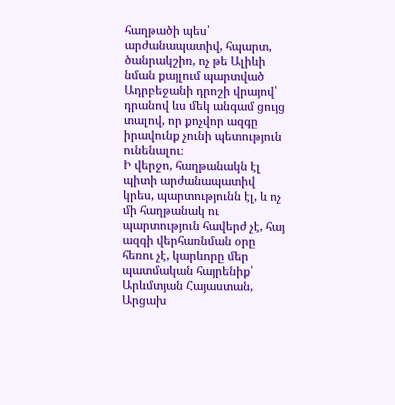հաղթածի պես՝ արժանապատիվ, հպարտ, ծանրակշիռ, ոչ թե Ալիևի նման քայլում պարտված Ադրբեջանի դրոշի վրայով՝ դրանով ևս մեկ անգամ ցույց տալով, որ քոչվոր ազգը իրավունք չունի պետություն ունենալու։
Ի վերջո, հաղթանակն էլ պիտի արժանապատիվ կրես, պարտությունն էլ, և ոչ մի հաղթանակ ու պարտություն հավերժ չէ, հայ ազգի վերհառնման օրը հեռու չէ, կարևորը մեր պատմական հայրենիք՝ Արևմտյան Հայաստան, Արցախ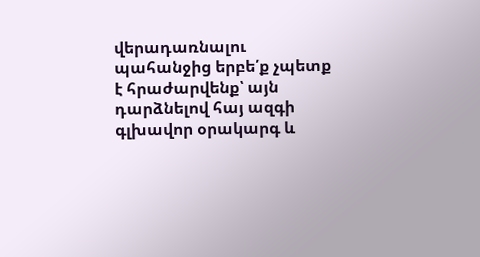վերադառնալու պահանջից երբե՛ք չպետք է հրաժարվենք՝ այն դարձնելով հայ ազգի գլխավոր օրակարգ և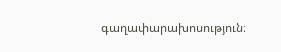գաղափարախոսություն։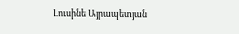Լուսինե Այրապետյան